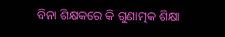ବିନା ଶିକ୍ଷକରେ କି ଗୁଣାତ୍ମକ ଶିକ୍ଷା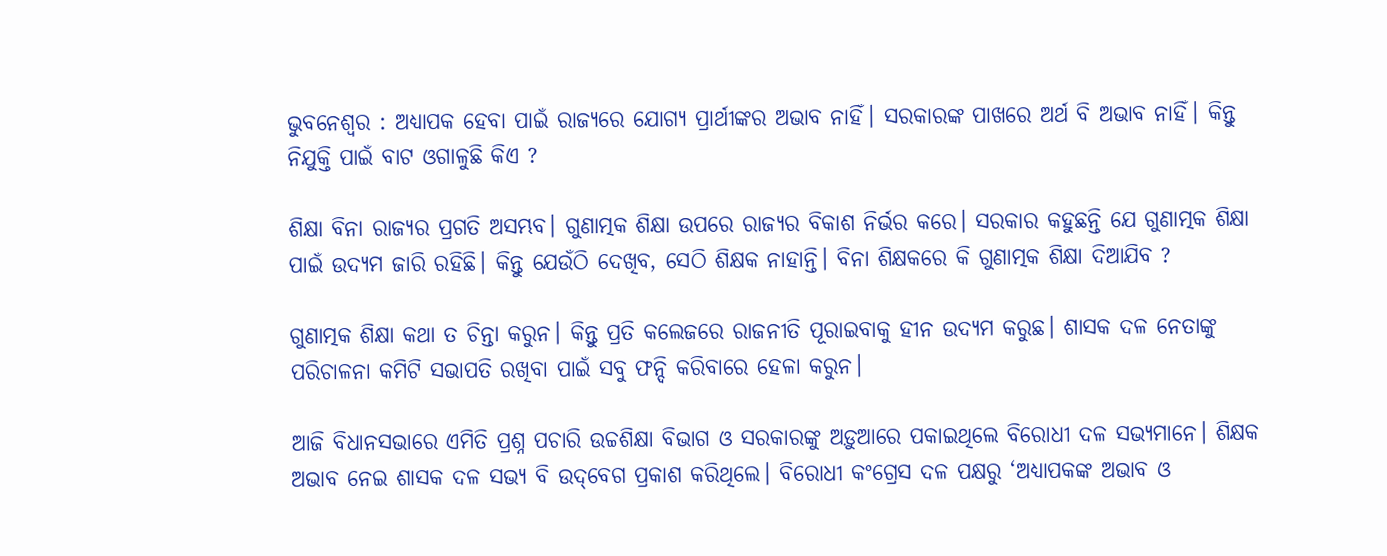ଭୁବନେଶ୍ୱର : ଅଧ୍ୟାପକ ହେବା ପାଇଁ ରାଜ୍ୟରେ ଯୋଗ୍ୟ ପ୍ରାର୍ଥୀଙ୍କର ଅଭାବ ନାହିଁ। ସରକାରଙ୍କ ପାଖରେ ଅର୍ଥ ବି ଅଭାବ ନାହିଁ। କିନ୍ତୁ ନିଯୁକ୍ତି ପାଇଁ ବାଟ ଓଗାଳୁଛି କିଏ ?

ଶିକ୍ଷା ବିନା ରାଜ୍ୟର ପ୍ରଗତି ଅସମ୍ଭବ। ଗୁଣାତ୍ମକ ଶିକ୍ଷା ଉପରେ ରାଜ୍ୟର ବିକାଶ ନିର୍ଭର କରେ। ସରକାର କହୁଛନ୍ତି ଯେ ଗୁଣାତ୍ମକ ଶିକ୍ଷା ପାଇଁ ଉଦ୍ୟମ ଜାରି ରହିଛି। କିନ୍ତୁ ଯେଉଁଠି ଦେଖିବ, ସେଠି ଶିକ୍ଷକ ନାହାନ୍ତି। ବିନା ଶିକ୍ଷକରେ କି ଗୁଣାତ୍ମକ ଶିକ୍ଷା ଦିଆଯିବ ?

ଗୁଣାତ୍ମକ ଶିକ୍ଷା କଥା ତ ଚିନ୍ତା କରୁନ। କିନ୍ତୁ ପ୍ରତି କଲେଜରେ ରାଜନୀତି ପୂରାଇବାକୁ ହୀନ ଉଦ୍ୟମ କରୁଛ। ଶାସକ ଦଳ ନେତାଙ୍କୁ ପରିଚାଳନା କମିଟି ସଭାପତି ରଖିବା ପାଇଁ ସବୁ ଫନ୍ଦି କରିବାରେ ହେଳା କରୁନ।

ଆଜି ବିଧାନସଭାରେ ଏମିତି ପ୍ରଶ୍ନ ପଚାରି ଉଚ୍ଚଶିକ୍ଷା ବିଭାଗ ଓ ସରକାରଙ୍କୁ ଅଡ଼ୁଆରେ ପକାଇଥିଲେ ବିରୋଧୀ ଦଳ ସଭ୍ୟମାନେ। ଶିକ୍ଷକ ଅଭାବ ନେଇ ଶାସକ ଦଳ ସଭ୍ୟ ବି ଉଦ୍‌ବେଗ ପ୍ରକାଶ କରିଥିଲେ। ବିରୋଧୀ କଂଗ୍ରେସ ଦଳ ପକ୍ଷରୁ ‘ଅଧ୍ୟାପକଙ୍କ ଅଭାବ ଓ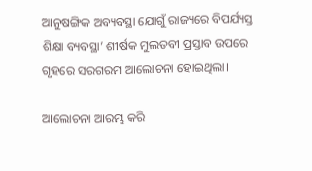ଆନୁଷଙ୍ଗିକ ଅବ୍ୟବସ୍ଥା ଯୋଗୁଁ ରାଜ୍ୟରେ ବିପର୍ଯ୍ୟସ୍ତ ଶିକ୍ଷା ବ୍ୟବସ୍ଥା’ ଶୀର୍ଷକ ମୁଲତବୀ ପ୍ରସ୍ତାବ ଉପରେ ଗୃହରେ ସରଗରମ ଆଲୋଚନା ହୋଇଥିଲା।

ଆଲୋଚନା ଆରମ୍ଭ କରି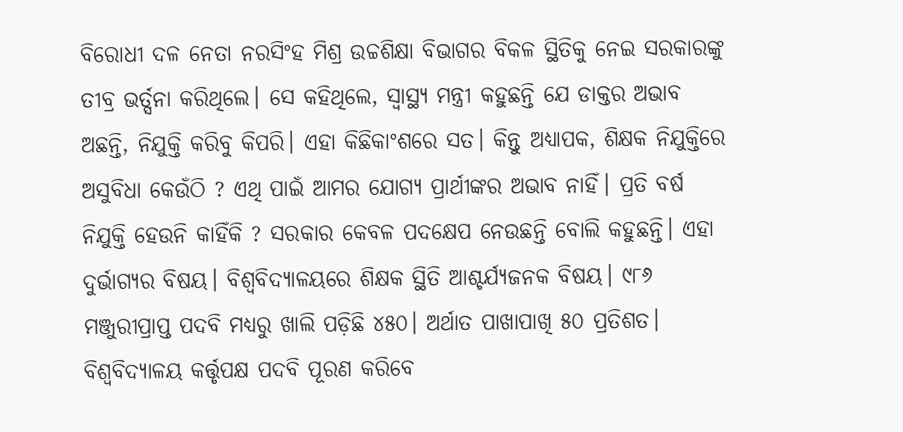ବିରୋଧୀ ଦଳ ନେତା ନରସିଂହ ମିଶ୍ର ଉଚ୍ଚଶିକ୍ଷା ବିଭାଗର ବିକଳ ସ୍ଥିତିକୁ ନେଇ ସରକାରଙ୍କୁ ତୀବ୍ର ଭର୍ତ୍ସନା କରିଥିଲେ। ସେ କହିଥିଲେ, ସ୍ୱାସ୍ଥ୍ୟ ମନ୍ତ୍ରୀ କହୁଛନ୍ତି ଯେ ଡାକ୍ତର ଅଭାବ ଅଛନ୍ତି, ନିଯୁକ୍ତି କରିବୁ କିପରି। ଏହା କିଛିକାଂଶରେ ସତ। କିନ୍ତୁ ଅଧ୍ୟାପକ, ଶିକ୍ଷକ ନିଯୁକ୍ତିରେ ଅସୁବିଧା କେଉଁଠି ? ଏଥି ପାଇଁ ଆମର ଯୋଗ୍ୟ ପ୍ରାର୍ଥୀଙ୍କର ଅଭାବ ନାହିଁ। ପ୍ରତି ବର୍ଷ ନିଯୁକ୍ତି ହେଉନି କାହିଁକି ? ସରକାର କେବଳ ପଦକ୍ଷେପ ନେଉଛନ୍ତି ବୋଲି କହୁଛନ୍ତି। ଏହା ଦୁର୍ଭାଗ୍ୟର ବିଷୟ। ବିଶ୍ୱବିଦ୍ୟାଳୟରେ ଶିକ୍ଷକ ସ୍ଥିତି ଆଶ୍ଚର୍ଯ୍ୟଜନକ ବିଷୟ। ୯୮୬ ମଞ୍ଜୁରୀପ୍ରାପ୍ତ ପଦବି ମଧ୍ୟରୁ ଖାଲି ପଡ଼ିଛି ୪୫୦। ଅର୍ଥାତ ପାଖାପାଖି ୫୦ ପ୍ରତିଶତ। ବିଶ୍ୱବିଦ୍ୟାଳୟ କର୍ତ୍ତୃପକ୍ଷ ପଦବି ପୂରଣ କରିବେ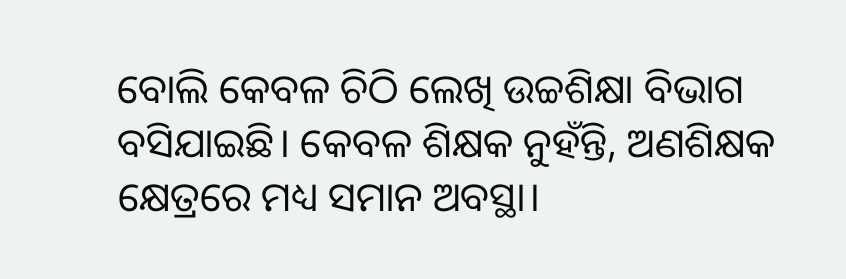ବୋଲି କେବଳ ଚିଠି ଲେଖି ଉଚ୍ଚଶିକ୍ଷା ବିଭାଗ ବସିଯାଇଛି। କେବଳ ଶିକ୍ଷକ ନୁହଁନ୍ତି, ଅଣଶିକ୍ଷକ କ୍ଷେତ୍ରରେ ମଧ୍ୟ ସମାନ ଅବସ୍ଥା।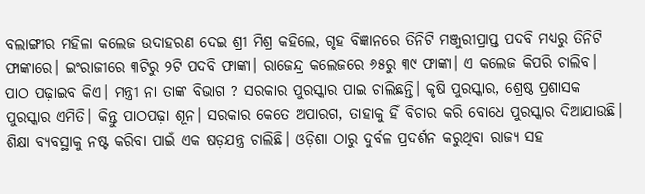ବଲାଙ୍ଗୀର ମହିଳା କଲେଜ ଉଦାହରଣ ଦେଇ ଶ୍ରୀ ମିଶ୍ର କହିଲେ, ଗୃହ ବିଜ୍ଞାନରେ ତିନିଟି ମଞ୍ଜୁରୀପ୍ରାପ୍ତ ପଦବି ମଧ୍ୟରୁ ତିନିଟି ଫାଙ୍କାରେ। ଇଂରାଜୀରେ ୩ଟିରୁ ୨ଟି ପଦବି ଫାଙ୍କା। ରାଜେନ୍ଦ୍ର କଲେଜରେ ୬୫ରୁ ୩୯ ଫାଙ୍କା। ଏ କଲେଜ କିପରି ଚାଲିବ। ପାଠ ପଢ଼ାଇବ କିଏ। ମନ୍ତ୍ରୀ ନା ତାଙ୍କ ବିଭାଗ ? ସରକାର ପୁରସ୍କାର ପାଇ ଚାଲିଛନ୍ତି। କୃଷି ପୁରସ୍କାର, ଶ୍ରେଷ୍ଠ ପ୍ରଶାସକ ପୁରସ୍କାର ଏମିତି। କିନ୍ତୁ ପାଠପଢ଼ା ଶୂନ। ସରକାର କେତେ ଅପାରଗ, ତାହାକୁ ହିଁ ବିଚାର କରି ବୋଧେ ପୁରସ୍କାର ଦିଆଯାଉଛି। ଶିକ୍ଷା ବ୍ୟବସ୍ଥାକୁ ନଷ୍ଟ କରିବା ପାଇଁ ଏକ ଷଡ଼ଯନ୍ତ୍ର ଚାଲିଛି। ଓଡ଼ିଶା ଠାରୁ ଦୁର୍ବଳ ପ୍ରଦର୍ଶନ କରୁଥିବା ରାଜ୍ୟ ସହ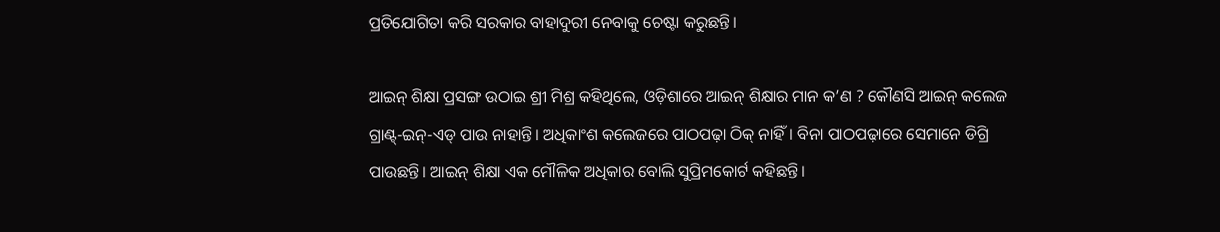ପ୍ରତିଯୋଗିତା କରି ସରକାର ବାହାଦୁରୀ ନେବାକୁ ଚେଷ୍ଟା କରୁଛନ୍ତି।

ଆଇନ୍‌ ଶିକ୍ଷା ପ୍ରସଙ୍ଗ ଉଠାଇ ଶ୍ରୀ ମିଶ୍ର କହିଥିଲେ, ଓଡ଼ିଶାରେ ଆଇନ୍‌ ଶିକ୍ଷାର ମାନ କ’ଣ ? କୌଣସି ଆଇନ୍‌ କଲେଜ ଗ୍ରାଣ୍ଟ୍‌-ଇନ୍‌-ଏଡ୍‌ ପାଉ ନାହାନ୍ତି। ଅଧିକାଂଶ କଲେଜରେ ପାଠପଢ଼ା ଠିକ୍‌ ନାହିଁ। ବିନା ପାଠପଢ଼ାରେ ସେମାନେ ଡିଗ୍ରି ପାଉଛନ୍ତି। ଆଇନ୍‌ ଶିକ୍ଷା ଏକ ମୌଳିକ ଅଧିକାର ବୋଲି ସୁପ୍ରିମକୋର୍ଟ କହିଛନ୍ତି।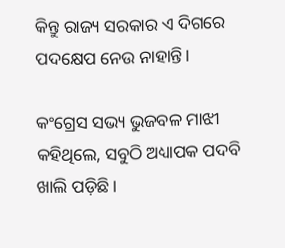କିନ୍ତୁ ରାଜ୍ୟ ସରକାର ଏ ଦିଗରେ ପଦକ୍ଷେପ ନେଉ ନାହାନ୍ତି।

କଂଗ୍ରେସ ସଭ୍ୟ ଭୁଜବଳ ମାଝୀ କହିଥିଲେ, ସବୁଠି ଅଧ୍ୟାପକ ପଦବି ଖାଲି ପଡ଼ିଛି।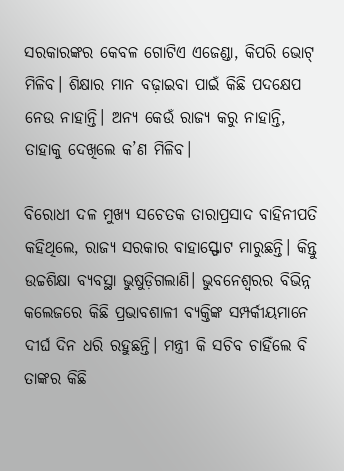ସରକାରଙ୍କର କେବଳ ଗୋଟିଏ ଏଜେଣ୍ଡା, କିପରି ଭୋଟ୍‌ ମିଳିବ। ଶିକ୍ଷାର ମାନ ବଢ଼ାଇବା ପାଇଁ କିଛି ପଦକ୍ଷେପ ନେଉ ନାହାନ୍ତି। ଅନ୍ୟ କେଉଁ ରାଜ୍ୟ କରୁ ନାହାନ୍ତି, ତାହାକୁ ଦେଖିଲେ କ’ଣ ମିଳିବ।

ବିରୋଧୀ ଦଳ ମୁଖ୍ୟ ସଚେତକ ତାରାପ୍ରସାଦ ବାହିନୀପତି କହିଥିଲେ, ରାଜ୍ୟ ସରକାର ବାହାସ୍ଫୋଟ ମାରୁଛନ୍ତି। କିନ୍ତୁ ଉଚ୍ଚଶିକ୍ଷା ବ୍ୟବସ୍ଥା ଭୁଷୁଡ଼ିଗଲାଣି। ଭୁବନେଶ୍ୱରର ବିଭିନ୍ନ କଲେଜରେ କିଛି ପ୍ରଭାବଶାଳୀ ବ୍ୟକ୍ତିଙ୍କ ସମ୍ପର୍କୀୟମାନେ ଦୀର୍ଘ ଦିନ ଧରି ରହୁଛନ୍ତି। ମନ୍ତ୍ରୀ କି ସଚିବ ଚାହିଁଲେ ବି ତାଙ୍କର କିଛି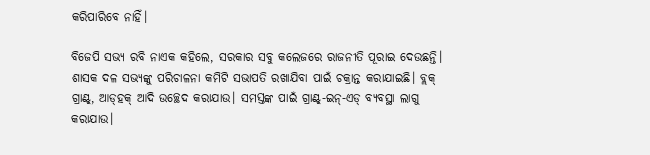କରିପାରିବେ ନାହିଁ।

ବିଜେପି ସଭ୍ୟ ରବି ନାଏକ କହିଲେ, ସରକାର ସବୁ କଲେଜରେ ରାଜନୀତି ପୂରାଇ ଦେଉଛନ୍ତି। ଶାସକ ଦଳ ସଭ୍ୟଙ୍କୁ ପରିଚାଳନା କମିଟି ସଭାପତି ରଖାଯିବା ପାଇଁ ଚକ୍ରାନ୍ତ କରାଯାଇଛି। ବ୍ଲକ୍‌ ଗ୍ରାଣ୍ଟ୍‌, ଆଡ୍‌ହକ୍‌ ଆଦି ଉଚ୍ଛେଦ କରାଯାଉ। ସମସ୍ତଙ୍କ ପାଇଁ ଗ୍ରାଣ୍ଟ୍‌-ଇନ୍‌-ଏଡ୍‌ ବ୍ୟବସ୍ଥା ଲାଗୁ କରାଯାଉ।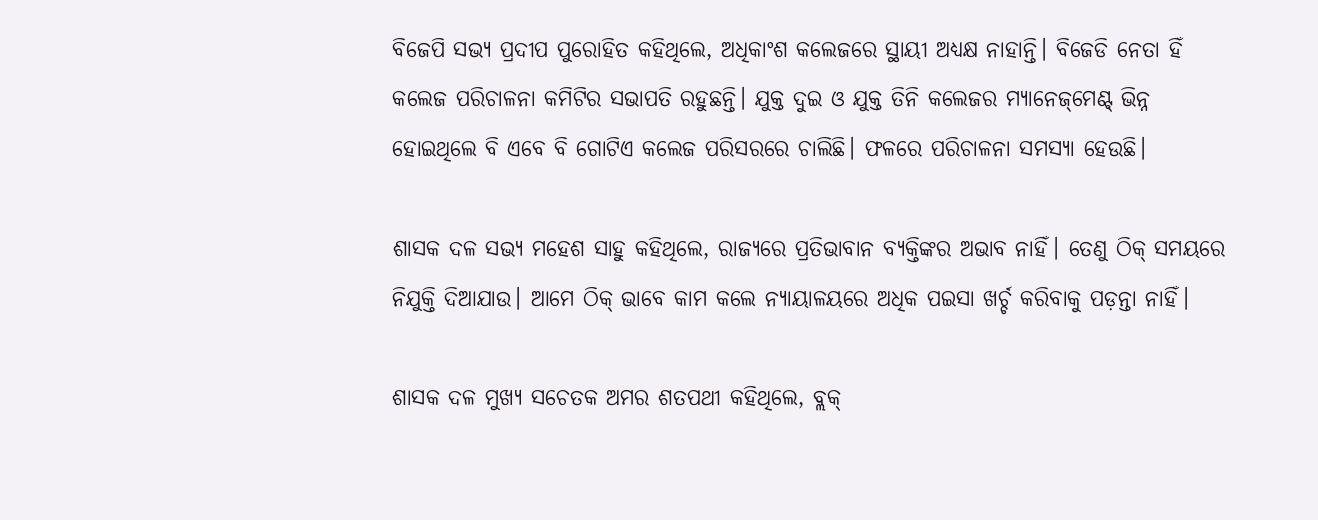ବିଜେପି ସଭ୍ୟ ପ୍ରଦୀପ ପୁରୋହିତ କହିଥିଲେ, ଅଧିକାଂଶ କଲେଜରେ ସ୍ଥାୟୀ ଅଧ୍ୟକ୍ଷ ନାହାନ୍ତି। ବିଜେଡି ନେତା ହିଁ କଲେଜ ପରିଚାଳନା କମିଟିର ସଭାପତି ରହୁଛନ୍ତି। ଯୁକ୍ତ ଦୁଇ ଓ ଯୁକ୍ତ ତିନି କଲେଜର ମ୍ୟାନେଜ୍‌ମେଣ୍ଟ୍‌ ଭିନ୍ନ ହୋଇଥିଲେ ବି ଏବେ ବି ଗୋଟିଏ କଲେଜ ପରିସରରେ ଚାଲିଛି। ଫଳରେ ପରିଚାଳନା ସମସ୍ୟା ହେଉଛି।

ଶାସକ ଦଳ ସଭ୍ୟ ମହେଶ ସାହୁ କହିଥିଲେ, ରାଜ୍ୟରେ ପ୍ରତିଭାବାନ ବ୍ୟକ୍ତିଙ୍କର ଅଭାବ ନାହିଁ। ତେଣୁ ଠିକ୍‌ ସମୟରେ ନିଯୁକ୍ତି ଦିଆଯାଉ। ଆମେ ଠିକ୍‌ ଭାବେ କାମ କଲେ ନ୍ୟାୟାଳୟରେ ଅଧିକ ପଇସା ଖର୍ଚ୍ଚ କରିବାକୁ ପଡ଼ନ୍ତା ନାହିଁ।

ଶାସକ ଦଳ ମୁଖ୍ୟ ସଚେତକ ଅମର ଶତପଥୀ କହିଥିଲେ, ବ୍ଲକ୍‌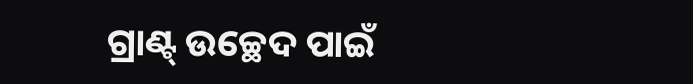ଗ୍ରାଣ୍ଟ୍‌ ଉଚ୍ଛେଦ ପାଇଁ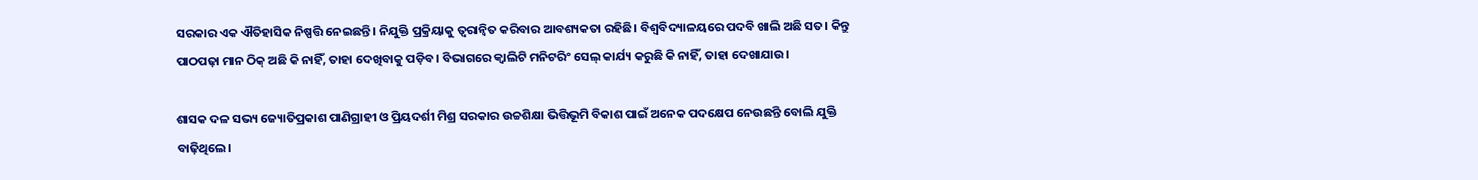ସରକାର ଏକ ଐତିହାସିକ ନିଷ୍ପତ୍ତି ନେଇଛନ୍ତି। ନିଯୁକ୍ତି ପ୍ରକ୍ରିୟାକୁ ତ୍ୱରାନ୍ଵିତ କରିବାର ଆବଶ୍ୟକତା ରହିଛି। ବିଶ୍ୱବିଦ୍ୟାଳୟରେ ପଦବି ଖାଲି ଅଛି ସତ। କିନ୍ତୁ ପାଠପଢ଼ା ମାନ ଠିକ୍‌ ଅଛି କି ନାହିଁ, ତାହା ଦେଖିବାକୁ ପଡ଼ିବ। ବିଭାଗରେ କ୍ୱାଲିଟି ମନିଟରିଂ ସେଲ୍‌ କାର୍ଯ୍ୟ କରୁଛି କି ନାହିଁ, ତାହା ଦେଖାଯାଉ।

ଶାସକ ଦଳ ସଭ୍ୟ ଜ୍ୟୋତିପ୍ରକାଶ ପାଣିଗ୍ରାହୀ ଓ ପ୍ରିୟଦର୍ଶୀ ମିଶ୍ର ସରକାର ଉଚ୍ଚଶିକ୍ଷା ଭିତ୍ତିଭୂମି ବିକାଶ ପାଇଁ ଅନେକ ପଦକ୍ଷେପ ନେଉଛନ୍ତି ବୋଲି ଯୁକ୍ତି ବାଢ଼ିଥିଲେ।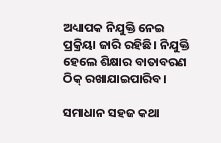ଅଧ୍ୟାପକ ନିଯୁକ୍ତି ନେଇ ପ୍ରକ୍ରିୟା ଜାରି ରହିଛି। ନିଯୁକ୍ତି ହେଲେ ଶିକ୍ଷାର ବାତାବରଣ ଠିକ୍‌ ରଖାଯାଇପାରିବ।

ସମାଧାନ ସହଜ କଥା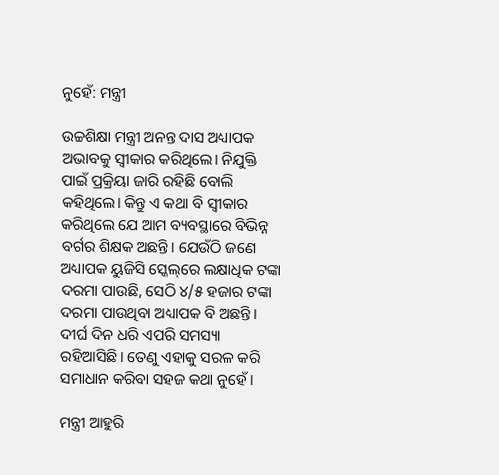ନୁହେଁ: ମନ୍ତ୍ରୀ

ଉଚ୍ଚଶିକ୍ଷା ମନ୍ତ୍ରୀ ଅନନ୍ତ ଦାସ ଅଧ୍ୟାପକ ଅଭାବକୁ ସ୍ୱୀକାର କରିଥିଲେ। ନିଯୁକ୍ତି ପାଇଁ ପ୍ରକ୍ରିୟା ଜାରି ରହିଛି ବୋଲି କହିଥିଲେ। କିନ୍ତୁ ଏ କଥା ବି ସ୍ୱୀକାର କରିଥିଲେ ଯେ ଆମ ବ୍ୟବସ୍ଥାରେ ବିଭିନ୍ନ ବର୍ଗର ଶିକ୍ଷକ ଅଛନ୍ତି। ଯେଉଁଠି ଜଣେ ଅଧ୍ୟାପକ ୟୁଜିସି ସ୍କେଲ୍‌ରେ ଲକ୍ଷାଧିକ ଟଙ୍କା ଦରମା ପାଉଛି, ସେଠି ୪/୫ ହଜାର ଟଙ୍କା ଦରମା ପାଉଥିବା ଅଧ୍ୟାପକ ବି ଅଛନ୍ତି। ଦୀର୍ଘ ଦିନ ଧରି ଏପରି ସମସ୍ୟା ରହିଆସିଛି। ତେଣୁ ଏହାକୁ ସରଳ କରି ସମାଧାନ କରିବା ସହଜ କଥା ନୁହେଁ।

ମନ୍ତ୍ରୀ ଆହୁରି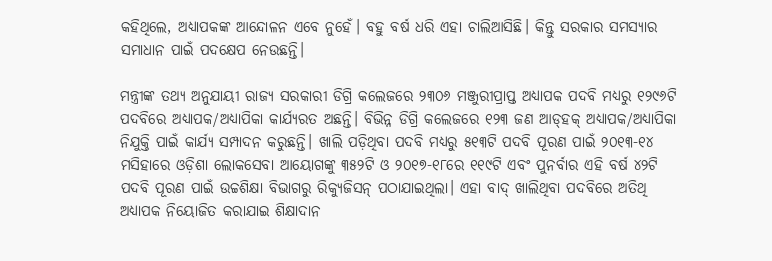କହିଥିଲେ, ଅଧ୍ୟାପକଙ୍କ ଆନ୍ଦୋଳନ ଏବେ ନୁହେଁ। ବହୁ ବର୍ଷ ଧରି ଏହା ଚାଲିଆସିଛି। କିନ୍ତୁ ସରକାର ସମସ୍ୟାର ସମାଧାନ ପାଇଁ ପଦକ୍ଷେପ ନେଉଛନ୍ତି।

ମନ୍ତ୍ରୀଙ୍କ ତଥ୍ୟ ଅନୁଯାୟୀ ରାଜ୍ୟ ସରକାରୀ ଡିଗ୍ରି କଲେଜରେ ୨୩୦୬ ମଞ୍ଜୁରୀପ୍ରାପ୍ତ ଅଧ୍ୟାପକ ପଦବି ମଧ୍ୟରୁ ୧୨୯୬ଟି ପଦବିରେ ଅଧ୍ୟାପକ/ଅଧ୍ୟାପିକା କାର୍ଯ୍ୟରତ ଅଛନ୍ତି। ବିଭିନ୍ନ ଡିଗ୍ରି କଲେଜରେ ୧୨୩ ଜଣ ଆଡ୍‌ହକ୍‌ ଅଧ୍ୟାପକ/ଅଧ୍ୟାପିକା ନିଯୁକ୍ତି ପାଇଁ କାର୍ଯ୍ୟ ସମ୍ପାଦନ କରୁଛନ୍ତି। ଖାଲି ପଡ଼ିଥିବା ପଦବି ମଧ୍ୟରୁ ୫୧୩ଟି ପଦବି ପୂରଣ ପାଇଁ ୨୦୧୩-୧୪ ମସିହାରେ ଓଡ଼ିଶା ଲୋକସେବା ଆୟୋଗଙ୍କୁ ୩୫୨ଟି ଓ ୨୦୧୭-୧୮ରେ ୧୧୯ଟି ଏବଂ ପୁନର୍ବାର ଏହି ବର୍ଷ ୪୨ଟି ପଦବି ପୂରଣ ପାଇଁ ଉଚ୍ଚଶିକ୍ଷା ବିଭାଗରୁ ରିକ୍ୟୁଜିସନ୍‌ ପଠାଯାଇଥିଲା। ଏହା ବାଦ୍‌ ଖାଲିଥିବା ପଦବିରେ ଅତିଥି ଅଧ୍ୟାପକ ନିୟୋଜିତ କରାଯାଇ ଶିକ୍ଷାଦାନ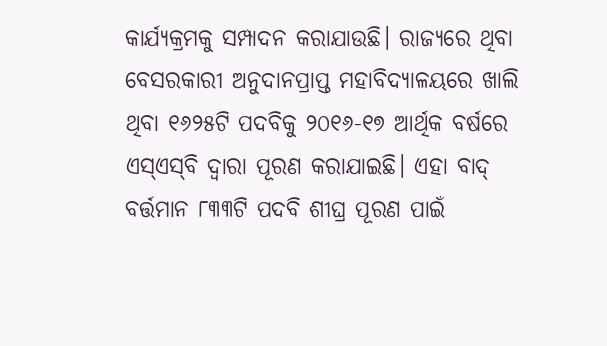କାର୍ଯ୍ୟକ୍ରମକୁ ସମ୍ପାଦନ କରାଯାଉଛି। ରାଜ୍ୟରେ ଥିବା ବେସରକାରୀ ଅନୁଦାନପ୍ରାପ୍ତ ମହାବିଦ୍ୟାଳୟରେ ଖାଲି ଥିବା ୧୬୨୫ଟି ପଦବିକୁ ୨୦୧୬-୧୭ ଆର୍ଥିକ ବର୍ଷରେ ଏସ୍‌ଏସ୍‌ବି ଦ୍ୱାରା ପୂରଣ କରାଯାଇଛି। ଏହା ବାଦ୍‌ ବର୍ତ୍ତମାନ ୮୩୩ଟି ପଦବି ଶୀଘ୍ର ପୂରଣ ପାଇଁ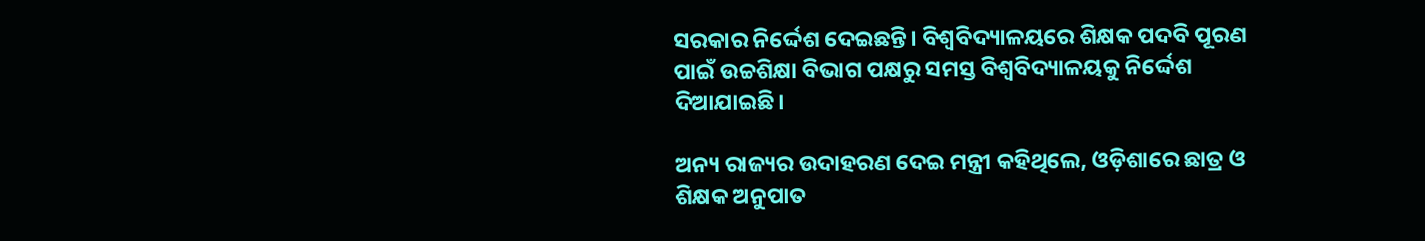ସରକାର ନିର୍ଦ୍ଦେଶ ଦେଇଛନ୍ତି। ବିଶ୍ୱବିଦ୍ୟାଳୟରେ ଶିକ୍ଷକ ପଦବି ପୂରଣ ପାଇଁ ଉଚ୍ଚଶିକ୍ଷା ବିଭାଗ ପକ୍ଷରୁ ସମସ୍ତ ବିଶ୍ୱବିଦ୍ୟାଳୟକୁ ନିର୍ଦ୍ଦେଶ ଦିଆଯାଇଛି।

ଅନ୍ୟ ରାଜ୍ୟର ଉଦାହରଣ ଦେଇ ମନ୍ତ୍ରୀ କହିଥିଲେ, ଓଡ଼ିଶାରେ ଛାତ୍ର ଓ ଶିକ୍ଷକ ଅନୁପାତ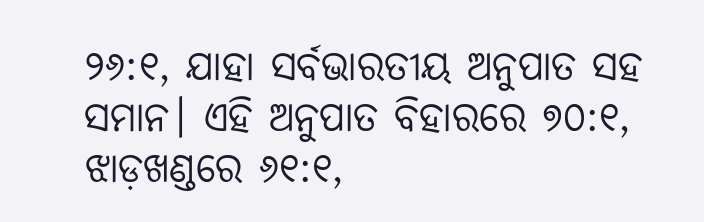୨୬:୧, ଯାହା ସର୍ବଭାରତୀୟ ଅନୁପାତ ସହ ସମାନ। ଏହି ଅନୁପାତ ବିହାରରେ ୭୦:୧, ଝାଡ଼ଖଣ୍ଡରେ ୬୧:୧,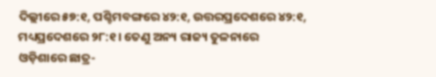ଦିଲ୍ଲୀରେ ୫୭:୧, ପଶ୍ଚିମବଙ୍ଗରେ ୪୨:୧, ଉତ୍ତରପ୍ରଦେଶରେ ୪୨:୧, ମଧ୍ୟପ୍ରଦେଶରେ ୨୮:୧। ତେଣୁ ଅନ୍ୟ ରାଜ୍ୟ ତୁଳନାରେ ଓଡ଼ିଶାରେ ଛାତ୍ର-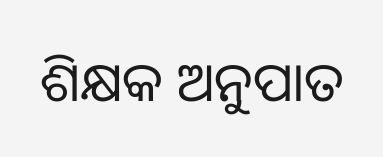ଶିକ୍ଷକ ଅନୁପାତ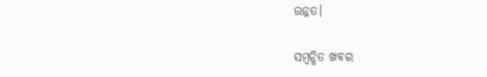ଉନ୍ନତ।

ସମ୍ବନ୍ଧିତ ଖବର